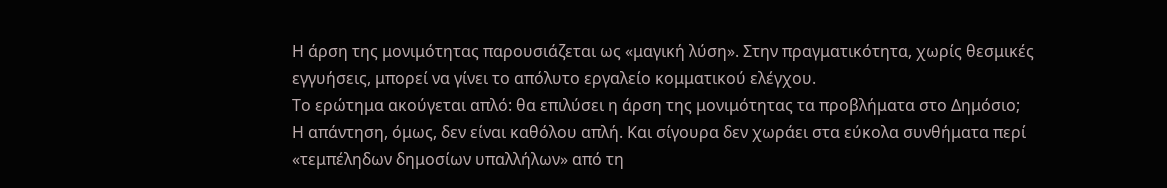Η άρση της μονιμότητας παρουσιάζεται ως «μαγική λύση». Στην πραγματικότητα, χωρίς θεσμικές εγγυήσεις, μπορεί να γίνει το απόλυτο εργαλείο κομματικού ελέγχου.
Το ερώτημα ακούγεται απλό: θα επιλύσει η άρση της μονιμότητας τα προβλήματα στο Δημόσιο;
Η απάντηση, όμως, δεν είναι καθόλου απλή. Και σίγουρα δεν χωράει στα εύκολα συνθήματα περί «τεμπέληδων δημοσίων υπαλλήλων» από τη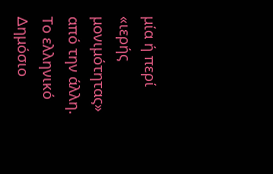μία ή περί «ιερής μονιμότητας» από την άλλη.
Το ελληνικό Δημόσιο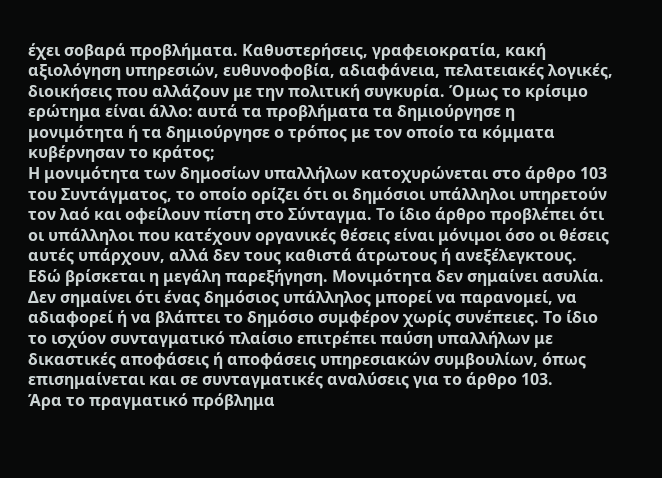έχει σοβαρά προβλήματα. Καθυστερήσεις, γραφειοκρατία, κακή αξιολόγηση υπηρεσιών, ευθυνοφοβία, αδιαφάνεια, πελατειακές λογικές, διοικήσεις που αλλάζουν με την πολιτική συγκυρία. Όμως το κρίσιμο ερώτημα είναι άλλο: αυτά τα προβλήματα τα δημιούργησε η μονιμότητα ή τα δημιούργησε ο τρόπος με τον οποίο τα κόμματα κυβέρνησαν το κράτος;
Η μονιμότητα των δημοσίων υπαλλήλων κατοχυρώνεται στο άρθρο 103 του Συντάγματος, το οποίο ορίζει ότι οι δημόσιοι υπάλληλοι υπηρετούν τον λαό και οφείλουν πίστη στο Σύνταγμα. Το ίδιο άρθρο προβλέπει ότι οι υπάλληλοι που κατέχουν οργανικές θέσεις είναι μόνιμοι όσο οι θέσεις αυτές υπάρχουν, αλλά δεν τους καθιστά άτρωτους ή ανεξέλεγκτους.
Εδώ βρίσκεται η μεγάλη παρεξήγηση. Μονιμότητα δεν σημαίνει ασυλία. Δεν σημαίνει ότι ένας δημόσιος υπάλληλος μπορεί να παρανομεί, να αδιαφορεί ή να βλάπτει το δημόσιο συμφέρον χωρίς συνέπειες. Το ίδιο το ισχύον συνταγματικό πλαίσιο επιτρέπει παύση υπαλλήλων με δικαστικές αποφάσεις ή αποφάσεις υπηρεσιακών συμβουλίων, όπως επισημαίνεται και σε συνταγματικές αναλύσεις για το άρθρο 103.
Άρα το πραγματικό πρόβλημα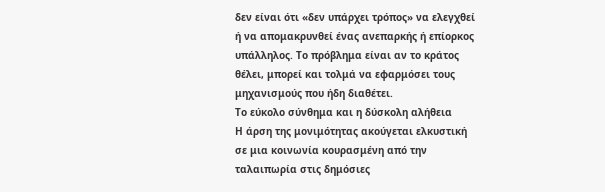δεν είναι ότι «δεν υπάρχει τρόπος» να ελεγχθεί ή να απομακρυνθεί ένας ανεπαρκής ή επίορκος υπάλληλος. Το πρόβλημα είναι αν το κράτος θέλει, μπορεί και τολμά να εφαρμόσει τους μηχανισμούς που ήδη διαθέτει.
Το εύκολο σύνθημα και η δύσκολη αλήθεια
Η άρση της μονιμότητας ακούγεται ελκυστική σε μια κοινωνία κουρασμένη από την ταλαιπωρία στις δημόσιες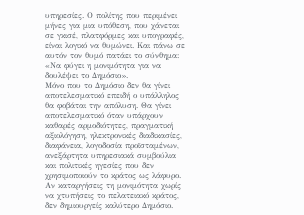υπηρεσίες. Ο πολίτης που περιμένει μήνες για μια υπόθεση, που χάνεται σε γκισέ, πλατφόρμες και υπογραφές, είναι λογικό να θυμώνει. Και πάνω σε αυτόν τον θυμό πατάει το σύνθημα: «Να φύγει η μονιμότητα για να δουλέψει το Δημόσιο».
Μόνο που το Δημόσιο δεν θα γίνει αποτελεσματικό επειδή ο υπάλληλος θα φοβάται την απόλυση. Θα γίνει αποτελεσματικό όταν υπάρχουν καθαρές αρμοδιότητες, πραγματική αξιολόγηση, ηλεκτρονικές διαδικασίες, διαφάνεια, λογοδοσία προϊσταμένων, ανεξάρτητα υπηρεσιακά συμβούλια και πολιτικές ηγεσίες που δεν χρησιμοποιούν το κράτος ως λάφυρο.
Αν καταργήσεις τη μονιμότητα χωρίς να χτυπήσεις το πελατειακό κράτος, δεν δημιουργείς καλύτερο Δημόσιο.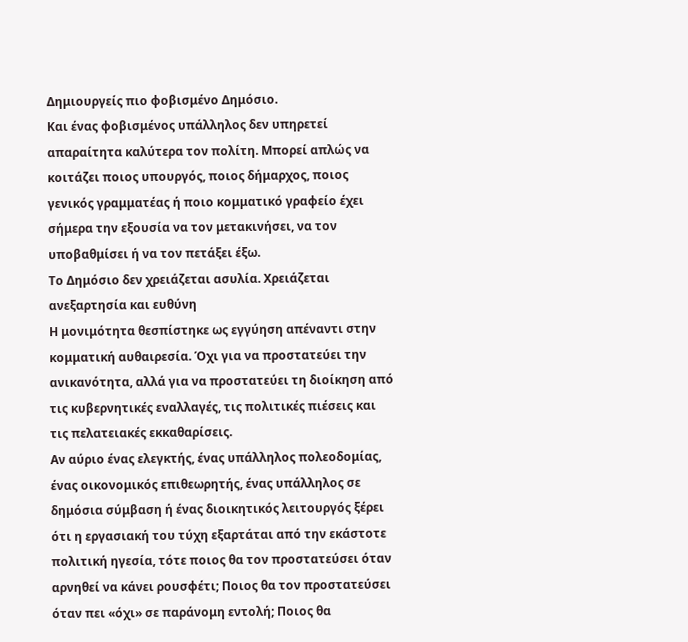Δημιουργείς πιο φοβισμένο Δημόσιο.
Και ένας φοβισμένος υπάλληλος δεν υπηρετεί απαραίτητα καλύτερα τον πολίτη. Μπορεί απλώς να κοιτάζει ποιος υπουργός, ποιος δήμαρχος, ποιος γενικός γραμματέας ή ποιο κομματικό γραφείο έχει σήμερα την εξουσία να τον μετακινήσει, να τον υποβαθμίσει ή να τον πετάξει έξω.
Το Δημόσιο δεν χρειάζεται ασυλία. Χρειάζεται ανεξαρτησία και ευθύνη
Η μονιμότητα θεσπίστηκε ως εγγύηση απέναντι στην κομματική αυθαιρεσία. Όχι για να προστατεύει την ανικανότητα, αλλά για να προστατεύει τη διοίκηση από τις κυβερνητικές εναλλαγές, τις πολιτικές πιέσεις και τις πελατειακές εκκαθαρίσεις.
Αν αύριο ένας ελεγκτής, ένας υπάλληλος πολεοδομίας, ένας οικονομικός επιθεωρητής, ένας υπάλληλος σε δημόσια σύμβαση ή ένας διοικητικός λειτουργός ξέρει ότι η εργασιακή του τύχη εξαρτάται από την εκάστοτε πολιτική ηγεσία, τότε ποιος θα τον προστατεύσει όταν αρνηθεί να κάνει ρουσφέτι; Ποιος θα τον προστατεύσει όταν πει «όχι» σε παράνομη εντολή; Ποιος θα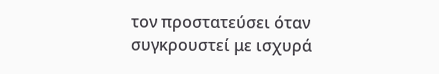τον προστατεύσει όταν συγκρουστεί με ισχυρά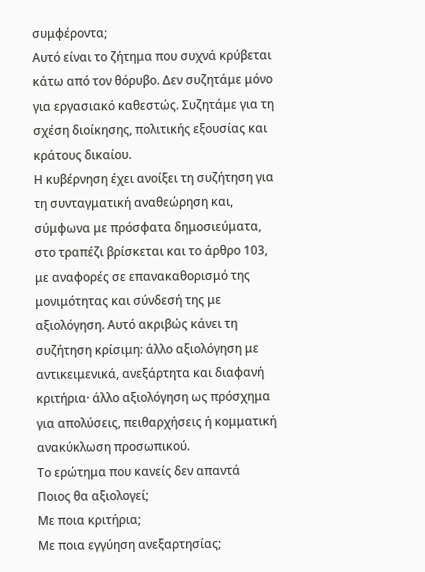συμφέροντα;
Αυτό είναι το ζήτημα που συχνά κρύβεται κάτω από τον θόρυβο. Δεν συζητάμε μόνο για εργασιακό καθεστώς. Συζητάμε για τη σχέση διοίκησης, πολιτικής εξουσίας και κράτους δικαίου.
Η κυβέρνηση έχει ανοίξει τη συζήτηση για τη συνταγματική αναθεώρηση και, σύμφωνα με πρόσφατα δημοσιεύματα, στο τραπέζι βρίσκεται και το άρθρο 103, με αναφορές σε επανακαθορισμό της μονιμότητας και σύνδεσή της με αξιολόγηση. Αυτό ακριβώς κάνει τη συζήτηση κρίσιμη: άλλο αξιολόγηση με αντικειμενικά, ανεξάρτητα και διαφανή κριτήρια· άλλο αξιολόγηση ως πρόσχημα για απολύσεις, πειθαρχήσεις ή κομματική ανακύκλωση προσωπικού.
Το ερώτημα που κανείς δεν απαντά
Ποιος θα αξιολογεί;
Με ποια κριτήρια;
Με ποια εγγύηση ανεξαρτησίας;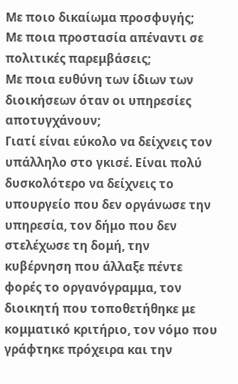Με ποιο δικαίωμα προσφυγής;
Με ποια προστασία απέναντι σε πολιτικές παρεμβάσεις;
Με ποια ευθύνη των ίδιων των διοικήσεων όταν οι υπηρεσίες αποτυγχάνουν;
Γιατί είναι εύκολο να δείχνεις τον υπάλληλο στο γκισέ. Είναι πολύ δυσκολότερο να δείχνεις το υπουργείο που δεν οργάνωσε την υπηρεσία, τον δήμο που δεν στελέχωσε τη δομή, την κυβέρνηση που άλλαξε πέντε φορές το οργανόγραμμα, τον διοικητή που τοποθετήθηκε με κομματικό κριτήριο, τον νόμο που γράφτηκε πρόχειρα και την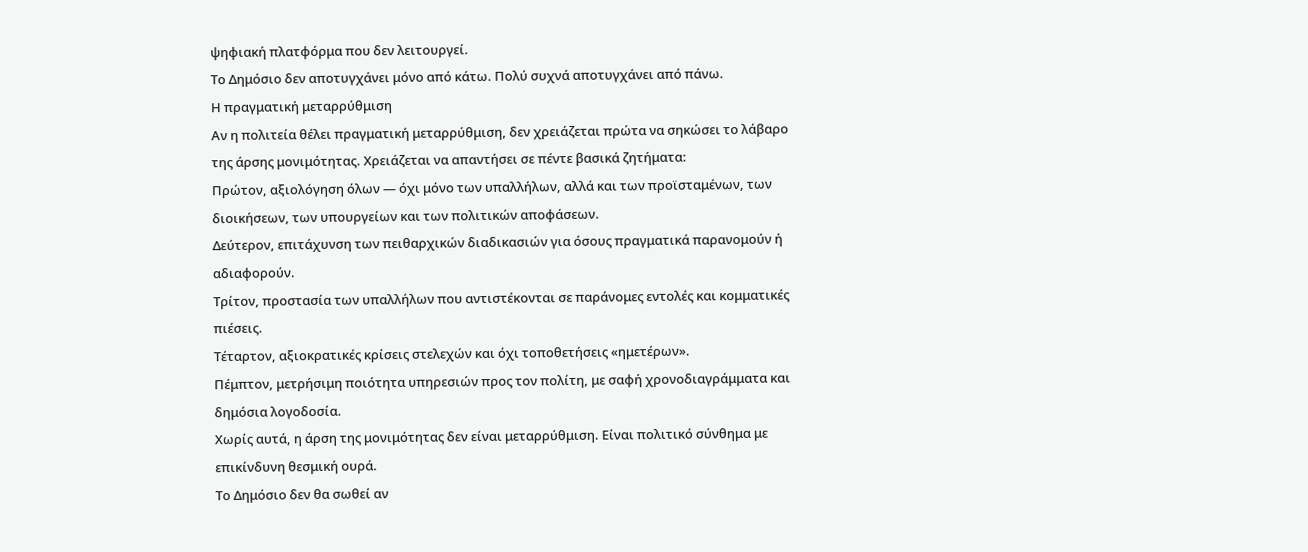ψηφιακή πλατφόρμα που δεν λειτουργεί.
Το Δημόσιο δεν αποτυγχάνει μόνο από κάτω. Πολύ συχνά αποτυγχάνει από πάνω.
Η πραγματική μεταρρύθμιση
Αν η πολιτεία θέλει πραγματική μεταρρύθμιση, δεν χρειάζεται πρώτα να σηκώσει το λάβαρο της άρσης μονιμότητας. Χρειάζεται να απαντήσει σε πέντε βασικά ζητήματα:
Πρώτον, αξιολόγηση όλων — όχι μόνο των υπαλλήλων, αλλά και των προϊσταμένων, των διοικήσεων, των υπουργείων και των πολιτικών αποφάσεων.
Δεύτερον, επιτάχυνση των πειθαρχικών διαδικασιών για όσους πραγματικά παρανομούν ή αδιαφορούν.
Τρίτον, προστασία των υπαλλήλων που αντιστέκονται σε παράνομες εντολές και κομματικές πιέσεις.
Τέταρτον, αξιοκρατικές κρίσεις στελεχών και όχι τοποθετήσεις «ημετέρων».
Πέμπτον, μετρήσιμη ποιότητα υπηρεσιών προς τον πολίτη, με σαφή χρονοδιαγράμματα και δημόσια λογοδοσία.
Χωρίς αυτά, η άρση της μονιμότητας δεν είναι μεταρρύθμιση. Είναι πολιτικό σύνθημα με επικίνδυνη θεσμική ουρά.
Το Δημόσιο δεν θα σωθεί αν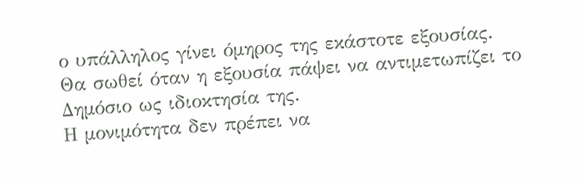ο υπάλληλος γίνει όμηρος της εκάστοτε εξουσίας.
Θα σωθεί όταν η εξουσία πάψει να αντιμετωπίζει το Δημόσιο ως ιδιοκτησία της.
Η μονιμότητα δεν πρέπει να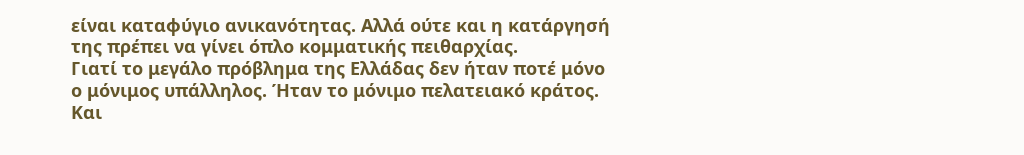είναι καταφύγιο ανικανότητας. Αλλά ούτε και η κατάργησή της πρέπει να γίνει όπλο κομματικής πειθαρχίας.
Γιατί το μεγάλο πρόβλημα της Ελλάδας δεν ήταν ποτέ μόνο ο μόνιμος υπάλληλος. Ήταν το μόνιμο πελατειακό κράτος. Και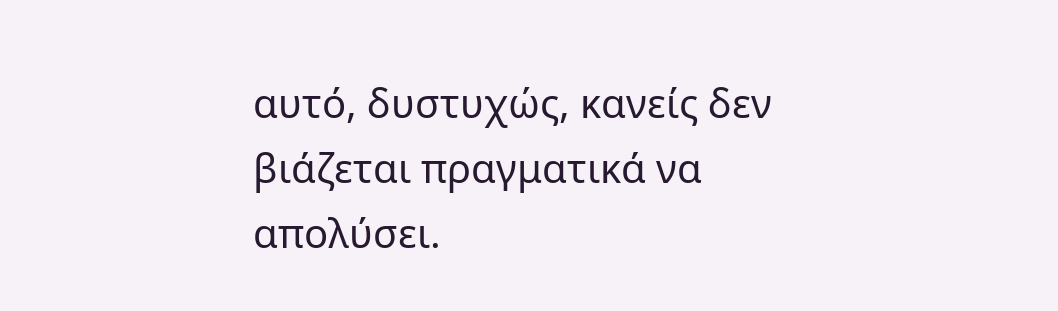αυτό, δυστυχώς, κανείς δεν βιάζεται πραγματικά να απολύσει.